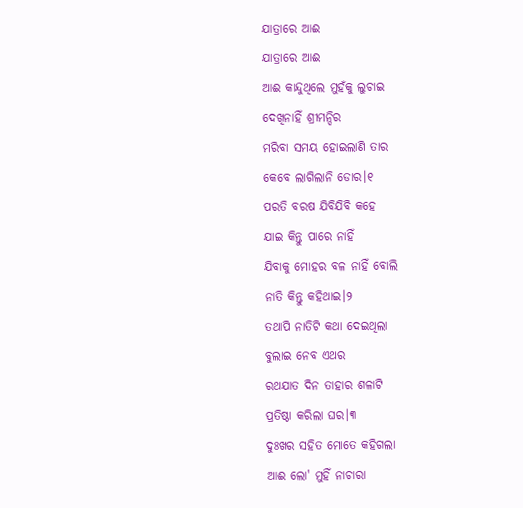ଯାତ୍ରାରେ ଆଈ
ଯାତ୍ରାରେ ଆଈ
ଆଈ କାନ୍ଦୁଥିଲେ ମୁହଁକୁ ଲୁଚାଇ
ଦେଖିନାହିଁ ଶ୍ରୀମନ୍ଦିର
ମରିବା ସମୟ ହୋଇଲାଣି ତାର
କେବେ ଲାଗିଲାନି ଡୋର।୧
ପରତି ବରଷ ଯିବିଯିବି କହେ
ଯାଇ କିନ୍ତୁ ପାରେ ନାହିଁ
ଯିବାକୁ ମୋହର ବଳ ନାହିଁ ବୋଲି
ନାତି କିନ୍ତୁ କହିଥାଇ।୨
ତଥାପି ନାତିଟି କଥା ଦେଇଥିଲା
ବୁଲାଇ ନେବ ଏଥର
ରଥଯାତ ଦିନ ତାହାର ଶଳାଟି
ପ୍ରତିଷ୍ଠା କରିଲା ଘର।୩
ଦୁଃଖର ସହିତ ମୋତେ କହିଗଲା
ଆଈ ଲୋ' ମୁହିଁ ନାଚାରା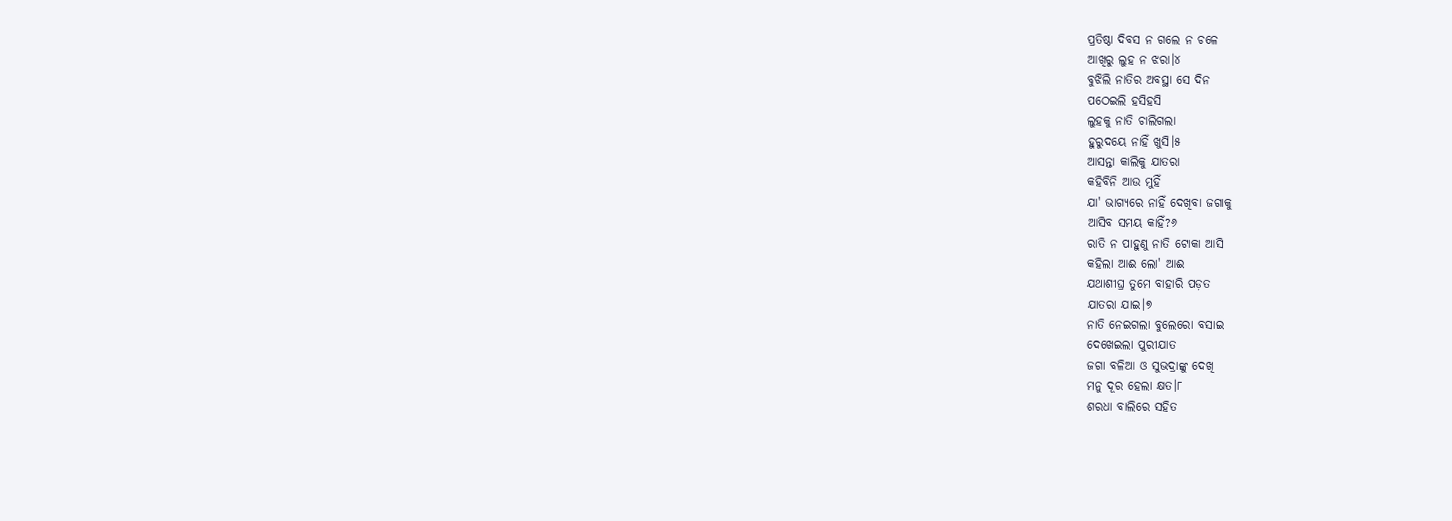ପ୍ରତିଷ୍ଠା ଦିବସ ନ ଗଲେ ନ ଚଳେ
ଆଖିରୁ ଲୁହ ନ ଝରା।୪
ବୁଝିଲି ନାତିର ଅବସ୍ଥା ସେ ଦିନ
ପଠେଇଲି ହସିହସି
ଲୁହକୁ ନାତି ଚାଲିଗଲା
ହୁରୁଦୟେ ନାହିଁ ଖୁସି।୫
ଆସନ୍ତା କାଲିକୁ ଯାତରା
କହିବିନି ଆଉ ମୁହିଁ
ଯା' ଭାଗ୍ଯରେ ନାହିଁ ଦେଖିବା ଜଗାକୁ
ଆସିବ ସମୟ କାହିଁ?୬
ରାତି ନ ପାହୁଣୁ ନାତି ଟୋକା ଆସି
କହିଲା ଆଈ ଲୋ' ଆଈ
ଯଥାଶୀଘ୍ର ତୁମେ ବାହାରି ପଡ଼ତ
ଯାତରା ଯାଇ।୭
ନାତି ନେଇଗଲା ବୁଲେରୋ ବସାଇ
ଦେଖେଇଲା ପୁରୀଯାତ
ଜଗା ବଳିଆ ଓ ସୁଭଦ୍ରାଙ୍କୁ ଦେଖି
ମନୁ ଦୂର ହେଲା କ୍ଷତ।୮
ଶରଧା ବାଲିରେ ସହିତ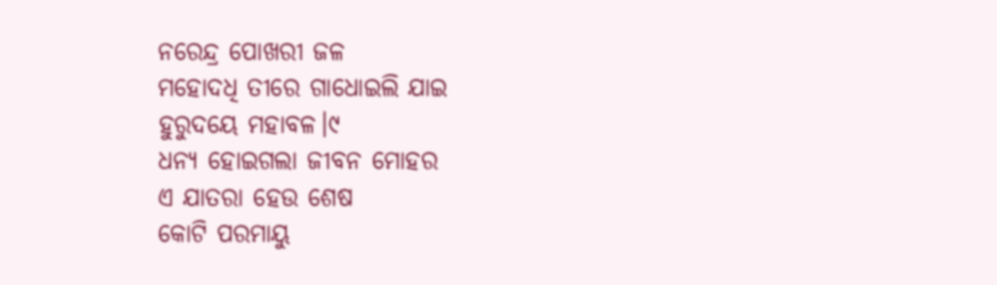ନରେନ୍ଦ୍ର ପୋଖରୀ ଜଳ
ମହୋଦଧି ତୀରେ ଗାଧୋଇଲି ଯାଇ
ହୁରୁଦୟେ ମହାବଳ।୯
ଧନ୍ଯ ହୋଇଗଲା ଜୀବନ ମୋହର
ଏ ଯାତରା ହେଉ ଶେଷ
କୋଟି ପରମାୟୁ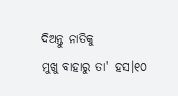ଦିଅନ୍ତୁ ନାତିକୁ
ମୁଖୁ ବାହାରୁ ତା' ହସ।୧୦